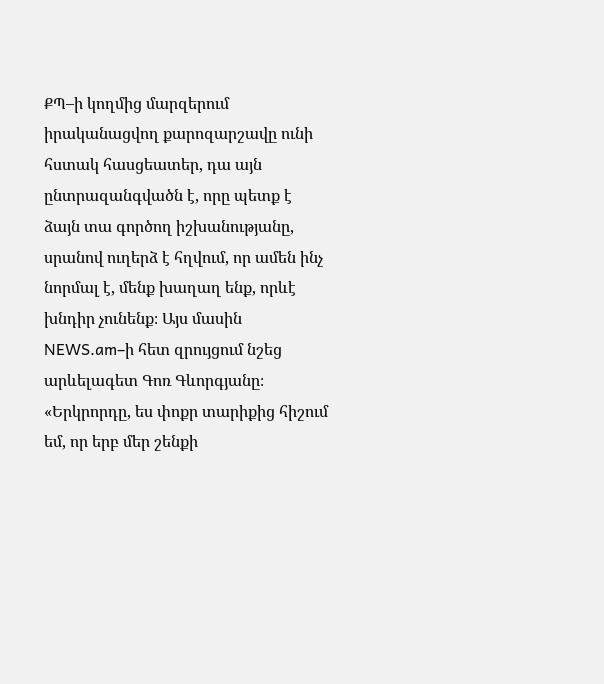ՔՊ–ի կողմից մարզերում իրականացվող քարոզարշավը ունի հստակ հասցեատեր, դա այն ընտրազանգվածն է, որը պետք է ձայն տա գործող իշխանությանը, սրանով ուղերձ է հղվում, որ ամեն ինչ նորմալ է, մենք խաղաղ ենք, որևէ խնդիր չունենք։ Այս մասին NEWS.am–ի հետ զրույցում նշեց արևելագետ Գոռ Գևորգյանը։
«Երկրորդը, ես փոքր տարիքից հիշում եմ, որ երբ մեր շենքի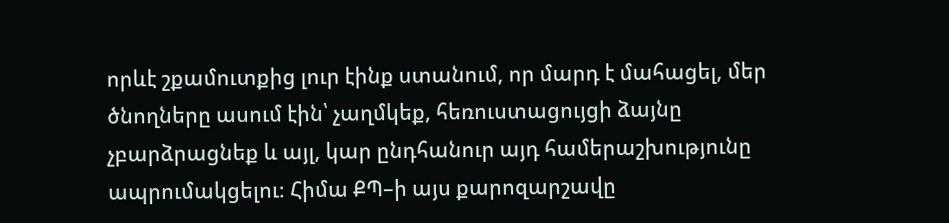որևէ շքամուտքից լուր էինք ստանում, որ մարդ է մահացել, մեր ծնողները ասում էին՝ չաղմկեք, հեռուստացույցի ձայնը չբարձրացնեք և այլ, կար ընդհանուր այդ համերաշխությունը ապրումակցելու։ Հիմա ՔՊ–ի այս քարոզարշավը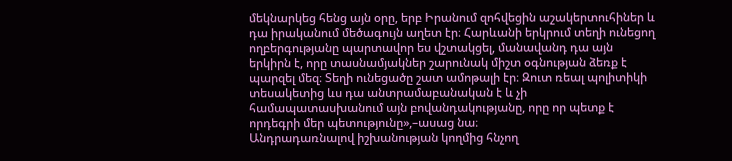մեկնարկեց հենց այն օրը, երբ Իրանում զոհվեցին աշակերտուհիներ և դա իրականում մեծագույն աղետ էր։ Հարևանի երկրում տեղի ունեցող ողբերգությանը պարտավոր ես վշտակցել, մանավանդ դա այն երկիրն է, որը տասնամյակներ շարունակ միշտ օգնության ձեռք է պարզել մեզ։ Տեղի ունեցածը շատ ամոթալի էր։ Զուտ ռեալ պոլիտիկի տեսակետից ևս դա անտրամաբանական է և չի համապատասխանում այն բովանդակությանը, որը որ պետք է որդեգրի մեր պետությունը»,–ասաց նա։
Անդրադառնալով իշխանության կողմից հնչող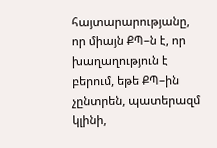հայտարարությանը, որ միայն ՔՊ–ն է, որ խաղաղություն է բերում, եթե ՔՊ–ին չընտրեն, պատերազմ կլինի,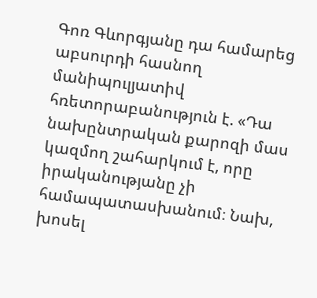Գոռ Գևորգյանը դա համարեց աբսուրդի հասնող մանիպուլյատիվ հռետորաբանություն է. «Դա նախընտրական քարոզի մաս կազմող շահարկում է, որը իրականությանը չի համապատասխանում։ Նախ, խոսել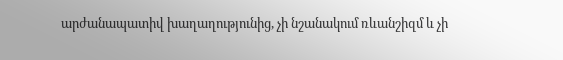արժանապատիվ խաղաղությունից, չի նշանակում ռևանշիզմ և չի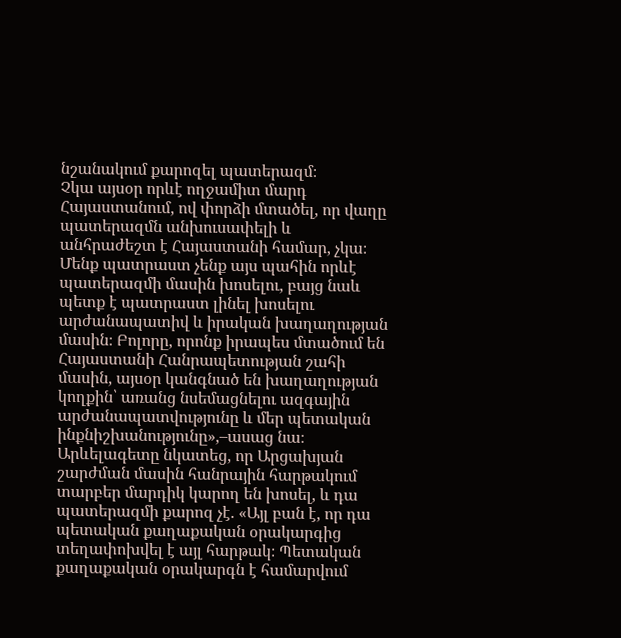նշանակում քարոզել պատերազմ։
Չկա այսօր որևէ ողջամիտ մարդ Հայաստանում, ով փորձի մտածել, որ վաղը պատերազմն անխուսափելի և անհրաժեշտ է Հայաստանի համար, չկա։ Մենք պատրաստ չենք այս պահին որևէ պատերազմի մասին խոսելու, բայց նաև պետք է պատրաստ լինել խոսելու արժանապատիվ և իրական խաղաղության մասին։ Բոլորը, որոնք իրապես մտածում են Հայաստանի Հանրապետության շահի մասին, այսօր կանգնած են խաղաղության կողքին՝ առանց նսեմացնելու ազգային արժանապատվությունը և մեր պետական ինքնիշխանությունը»,–ասաց նա։
Արևելագետը նկատեց, որ Արցախյան շարժման մասին հանրային հարթակում տարբեր մարդիկ կարող են խոսել, և դա պատերազմի քարոզ չէ. «Այլ բան է, որ դա պետական քաղաքական օրակարգից տեղափոխվել է այլ հարթակ։ Պետական քաղաքական օրակարգն է համարվում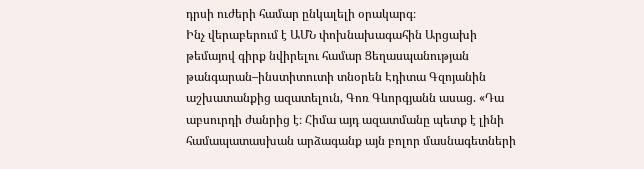դրսի ուժերի համար ընկալելի օրակարգ։
Ինչ վերաբերում է ԱՄՆ փոխնախագահին Արցախի թեմայով գիրք նվիրելու համար Ցեղասպանության թանգարան–ինստիտուտի տնօրեն Էդիտա Գզոյանին աշխատանքից ազատելուն, Գոռ Գևորգյանն ասաց. «Դա աբսուրդի ժանրից է։ Հիմա այդ ազատմանը պետք է լինի համապատասխան արձագանք այն բոլոր մասնագետների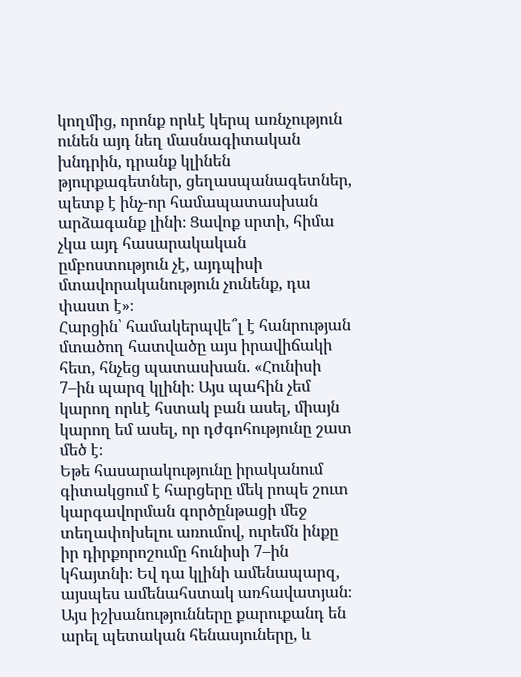կողմից, որոնք որևէ կերպ առնչություն ունեն այդ նեղ մասնագիտական խնդրին, դրանք կլինեն թյուրքագետներ, ցեղասպանագետներ, պետք է ինչ-որ համապատասխան արձագանք լինի։ Ցավոք սրտի, հիմա չկա այդ հասարակական ըմբոստություն չէ, այդպիսի մտավորականություն չունենք, դա փաստ է»։
Հարցին՝ համակերպվե՞լ է հանրության մտածող հատվածը այս իրավիճակի հետ, հնչեց պատասխան. «Հունիսի 7–ին պարզ կլինի։ Այս պահին չեմ կարող որևէ հստակ բան ասել, միայն կարող եմ ասել, որ դժգոհությունը շատ մեծ է։
Եթե հասարակությունը իրականում գիտակցում է հարցերը մեկ րոպե շուտ կարգավորման գործընթացի մեջ տեղափոխելու առումով, ուրեմն ինքը իր դիրքորոշումը հունիսի 7–ին կհայտնի։ Եվ դա կլինի ամենապարզ, այսպես ամենահստակ առհավատյան։
Այս իշխանությունները քարուքանդ են արել պետական հենասյուները, և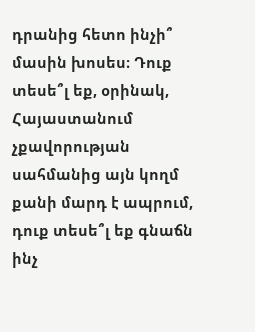դրանից հետո ինչի՞ մասին խոսես։ Դուք տեսե՞լ եք, օրինակ, Հայաստանում չքավորության սահմանից այն կողմ քանի մարդ է ապրում, դուք տեսե՞լ եք գնաճն ինչ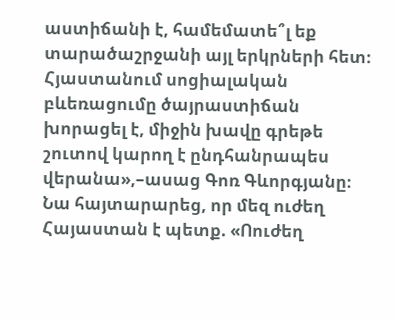աստիճանի է, համեմատե՞լ եք տարածաշրջանի այլ երկրների հետ։ Հյաստանում սոցիալական բևեռացումը ծայրաստիճան խորացել է, միջին խավը գրեթե շուտով կարող է ընդհանրապես վերանա»,–ասաց Գոռ Գևորգյանը։
Նա հայտարարեց, որ մեզ ուժեղ Հայաստան է պետք. «Ոուժեղ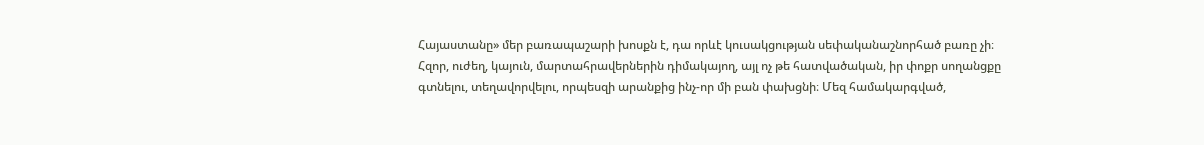Հայաստանը» մեր բառապաշարի խոսքն է, դա որևէ կուսակցության սեփականաշնորհած բառը չի։ Հզոր, ուժեղ, կայուն, մարտահրավերներին դիմակայող, այլ ոչ թե հատվածական, իր փոքր սողանցքը գտնելու, տեղավորվելու, որպեսզի արանքից ինչ-որ մի բան փախցնի։ Մեզ համակարգված,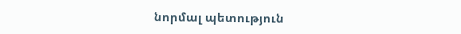նորմալ պետություն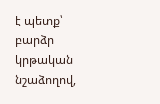է պետք՝ բարձր կրթական նշաձողով,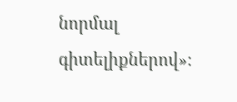նորմալ գիտելիքներով»։